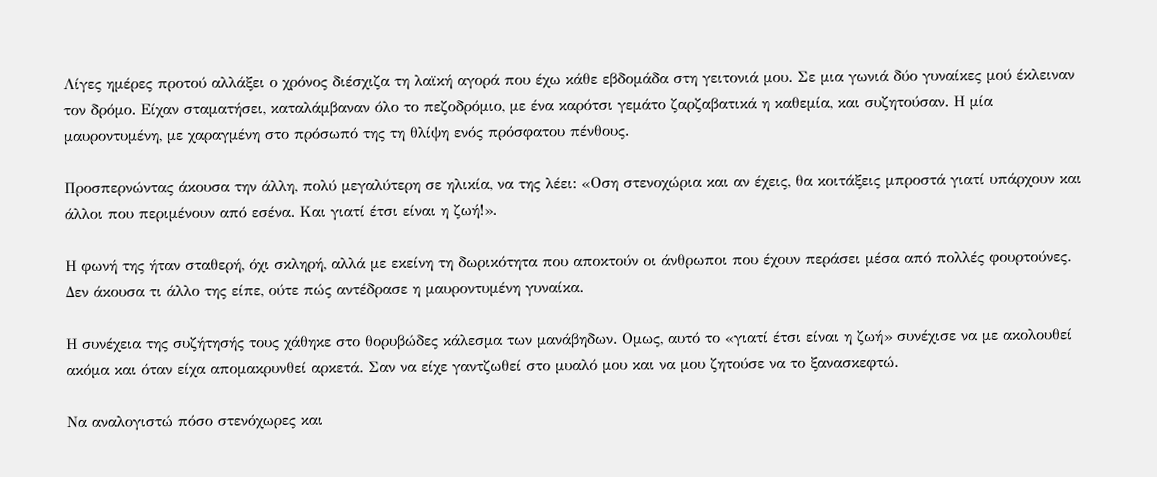Λίγες ημέρες προτού αλλάξει ο χρόνος διέσχιζα τη λαϊκή αγορά που έχω κάθε εβδομάδα στη γειτονιά μου. Σε μια γωνιά δύο γυναίκες μού έκλειναν τον δρόμο. Είχαν σταματήσει, καταλάμβαναν όλο το πεζοδρόμιο, με ένα καρότσι γεμάτο ζαρζαβατικά η καθεμία, και συζητούσαν. Η μία μαυροντυμένη, με χαραγμένη στο πρόσωπό της τη θλίψη ενός πρόσφατου πένθους.

Προσπερνώντας άκουσα την άλλη, πολύ μεγαλύτερη σε ηλικία, να της λέει: «Οση στενοχώρια και αν έχεις, θα κοιτάξεις μπροστά γιατί υπάρχουν και άλλοι που περιμένουν από εσένα. Και γιατί έτσι είναι η ζωή!».

Η φωνή της ήταν σταθερή, όχι σκληρή, αλλά με εκείνη τη δωρικότητα που αποκτούν οι άνθρωποι που έχουν περάσει μέσα από πολλές φουρτούνες. Δεν άκουσα τι άλλο της είπε, ούτε πώς αντέδρασε η μαυροντυμένη γυναίκα.

Η συνέχεια της συζήτησής τους χάθηκε στο θορυβώδες κάλεσμα των μανάβηδων. Ομως, αυτό το «γιατί έτσι είναι η ζωή» συνέχισε να με ακολουθεί ακόμα και όταν είχα απομακρυνθεί αρκετά. Σαν να είχε γαντζωθεί στο μυαλό μου και να μου ζητούσε να το ξανασκεφτώ.

Να αναλογιστώ πόσο στενόχωρες και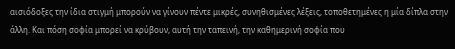αισιόδοξες την ίδια στιγμή μπορούν να γίνουν πέντε μικρές, συνηθισμένες λέξεις, τοποθετημένες η μία δίπλα στην άλλη. Και πόση σοφία μπορεί να κρύβουν, αυτή την ταπεινή, την καθημερινή σοφία που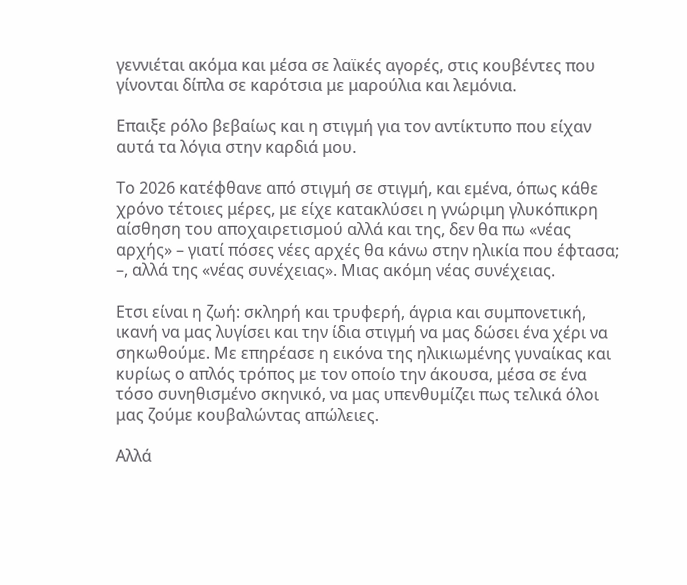γεννιέται ακόμα και μέσα σε λαϊκές αγορές, στις κουβέντες που γίνονται δίπλα σε καρότσια με μαρούλια και λεμόνια.

Επαιξε ρόλο βεβαίως και η στιγμή για τον αντίκτυπο που είχαν αυτά τα λόγια στην καρδιά μου.

Το 2026 κατέφθανε από στιγμή σε στιγμή, και εμένα, όπως κάθε χρόνο τέτοιες μέρες, με είχε κατακλύσει η γνώριμη γλυκόπικρη αίσθηση του αποχαιρετισμού αλλά και της, δεν θα πω «νέας αρχής» – γιατί πόσες νέες αρχές θα κάνω στην ηλικία που έφτασα; –, αλλά της «νέας συνέχειας». Μιας ακόμη νέας συνέχειας.

Ετσι είναι η ζωή: σκληρή και τρυφερή, άγρια και συμπονετική, ικανή να μας λυγίσει και την ίδια στιγμή να μας δώσει ένα χέρι να σηκωθούμε. Με επηρέασε η εικόνα της ηλικιωμένης γυναίκας και κυρίως ο απλός τρόπος με τον οποίο την άκουσα, μέσα σε ένα τόσο συνηθισμένο σκηνικό, να μας υπενθυμίζει πως τελικά όλοι μας ζούμε κουβαλώντας απώλειες.

Αλλά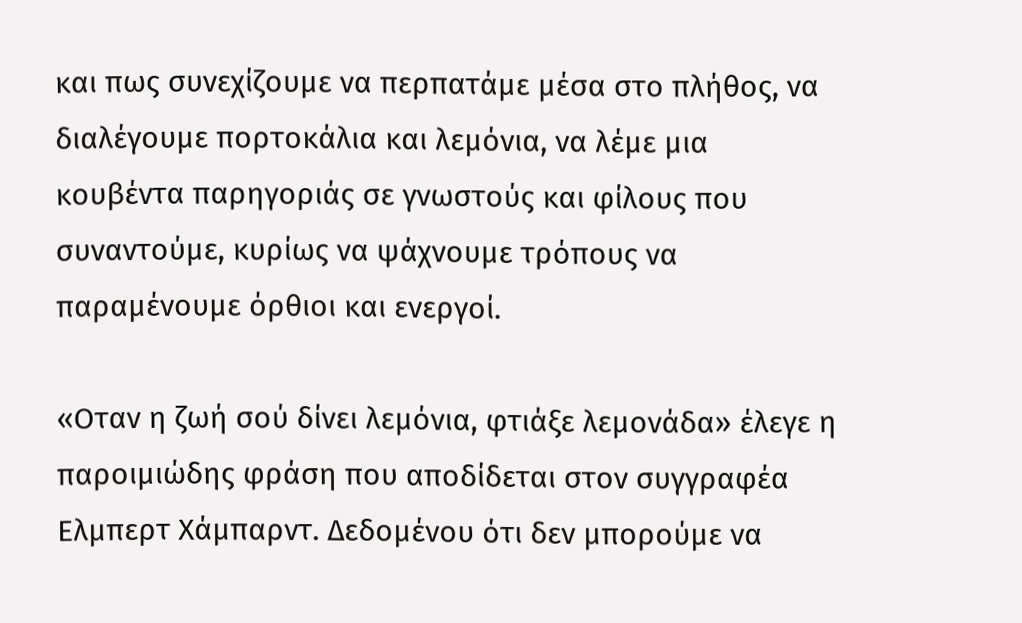και πως συνεχίζουμε να περπατάμε μέσα στο πλήθος, να διαλέγουμε πορτοκάλια και λεμόνια, να λέμε μια κουβέντα παρηγοριάς σε γνωστούς και φίλους που συναντούμε, κυρίως να ψάχνουμε τρόπους να παραμένουμε όρθιοι και ενεργοί.

«Οταν η ζωή σού δίνει λεμόνια, φτιάξε λεμονάδα» έλεγε η παροιμιώδης φράση που αποδίδεται στον συγγραφέα Ελμπερτ Χάμπαρντ. Δεδομένου ότι δεν μπορούμε να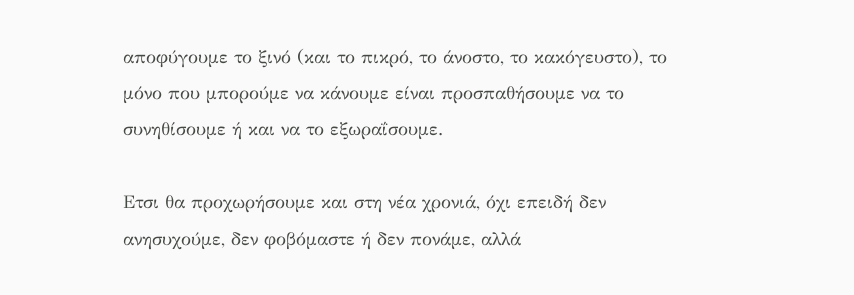αποφύγουμε το ξινό (και το πικρό, το άνοστο, το κακόγευστο), το μόνο που μπορούμε να κάνουμε είναι προσπαθήσουμε να το συνηθίσουμε ή και να το εξωραΐσουμε.

Ετσι θα προχωρήσουμε και στη νέα χρονιά, όχι επειδή δεν ανησυχούμε, δεν φοβόμαστε ή δεν πονάμε, αλλά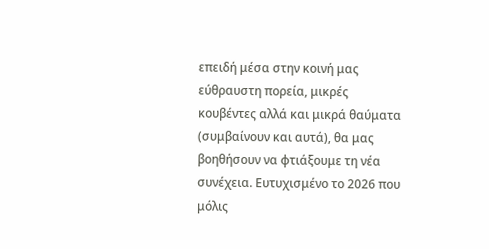επειδή μέσα στην κοινή μας εύθραυστη πορεία, μικρές κουβέντες αλλά και μικρά θαύματα (συμβαίνουν και αυτά), θα μας βοηθήσουν να φτιάξουμε τη νέα συνέχεια. Ευτυχισμένο το 2026 που μόλις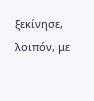ξεκίνησε, λοιπόν, με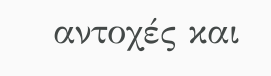αντοχές και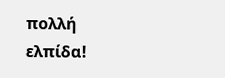πολλή ελπίδα!